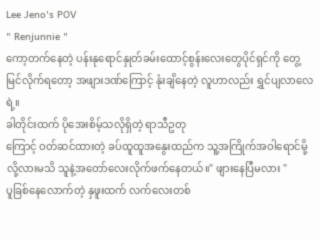Lee Jeno's POV
" Renjunnie "
ကော့တက်နေတဲ့ ပန်းနုရောင်နှုတ်ခမ်းထောင့်စွန်းလေးတွေပိုင်ရှင်ကို တွေ့မြင်လိုက်ရတော့ အဖျားဒဏ်ကြောင့် နုံးချိနေတဲ့ လူဟာလည်း ရွှင်ပျလာလေရဲ့။
ခါတိုင်းထက် ပိုအေးစိမ့်သလိုရှိတဲ့ ရာသီဥတု
ကြောင့် ဝတ်ဆင်ထားတဲ့ ခပ်ထူထူအနွေးထည်က သူ့အကြိုက်အဝါရောင်မို့လို့လားမသိ သူနဲ့အတော်လေးလိုက်ဖက်နေတယ်။" ဖျားနေပြီမလား "
ပူခြစ်နေလောက်တဲ့ နှဖူးထက် လက်လေးတစ်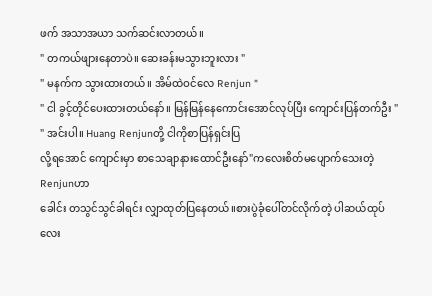ဖက် အသာအယာ သက်ဆင်းလာတယ်။
" တကယ်ဖျားနေတာပဲ။ ဆေးခန်းမသွားဘူးလား "
" မနက်က သွားထားတယ်။ အိမ်ထဲဝင်လေ Renjun "
" ငါ ခွင့်တိုင်ပေးထားတယ်နော်။ မြန်မြန်နေကောင်းအောင်လုပ်ပြီး ကျောင်းပြန်တက်ဦး "
" အင်းပါ။ Huang Renjunတို့ ငါကိုစာပြန်ရှင်းပြ
လို့ရအောင် ကျောင်းမှာ စာသေချာနားထောင်ဦးနော်"ကလေးစိတ်မပျောက်သေးတဲ့ Renjunဟာ
ခေါင်း တသွင်သွင်ခါရင်း လျှာထုတ်ပြနေတယ်။စားပွဲခုံပေါ်တင်လိုက်တဲ့ ပါဆယ်ထုပ်လေး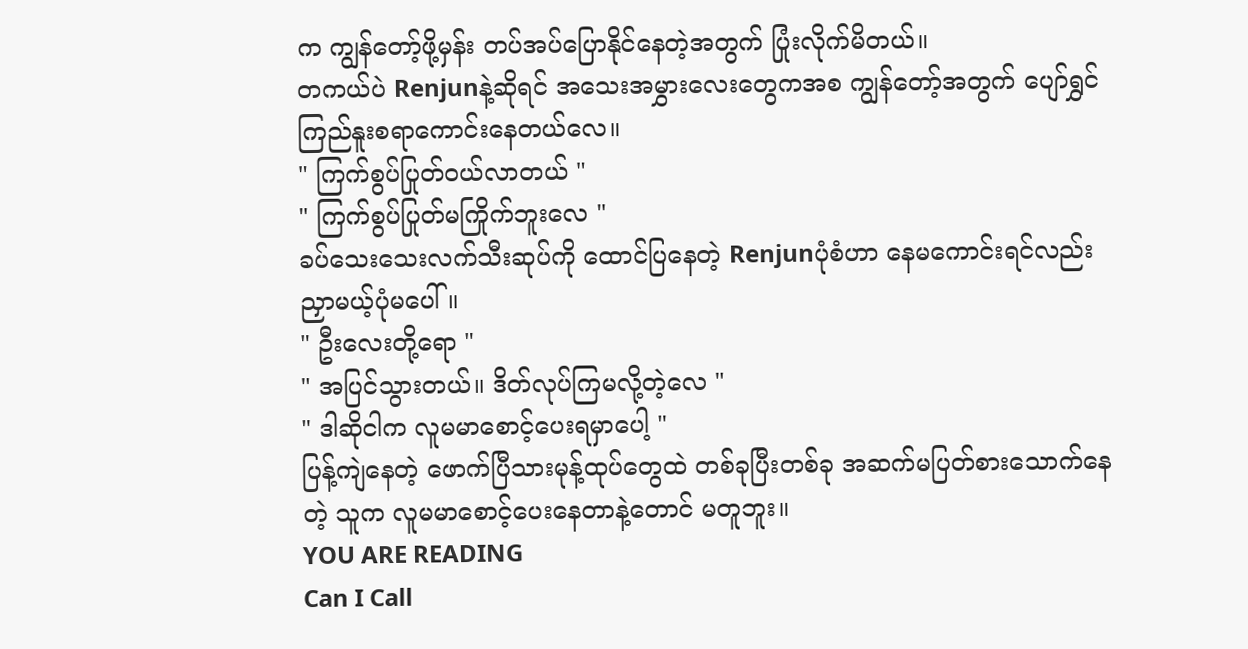က ကျွန်တော့်ဖို့မှန်း တပ်အပ်ပြောနိုင်နေတဲ့အတွက် ပြုံးလိုက်မိတယ်။
တကယ်ပဲ Renjunနဲ့ဆိုရင် အသေးအမွှားလေးတွေကအစ ကျွန်တော့်အတွက် ပျော်ရွှင်ကြည်နူးစရာကောင်းနေတယ်လေ။
" ကြက်စွပ်ပြုတ်ဝယ်လာတယ် "
" ကြက်စွပ်ပြုတ်မကြိုက်ဘူးလေ "
ခပ်သေးသေးလက်သီးဆုပ်ကို ထောင်ပြနေတဲ့ Renjunပုံစံဟာ နေမကောင်းရင်လည်း ညှာမယ့်ပုံမပေါ်။
" ဦးလေးတို့ရော "
" အပြင်သွားတယ်။ ဒိတ်လုပ်ကြမလို့တဲ့လေ "
" ဒါဆိုငါက လူမမာစောင့်ပေးရမှာပေါ့ "
ပြန့်ကျဲနေတဲ့ ဖောက်ပြီသားမုန့်ထုပ်တွေထဲ တစ်ခုပြီးတစ်ခု အဆက်မပြတ်စားသောက်နေတဲ့ သူက လူမမာစောင့်ပေးနေတာနဲ့တောင် မတူဘူး။
YOU ARE READING
Can I Call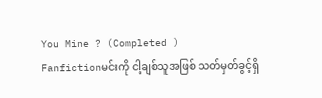You Mine ? (Completed )
Fanfictionမင်းကို ငါ့ချစ်သူအဖြစ် သတ်မှတ်ခွင့်ရှိ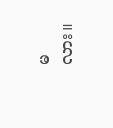မလား။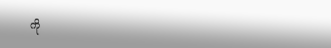ကို